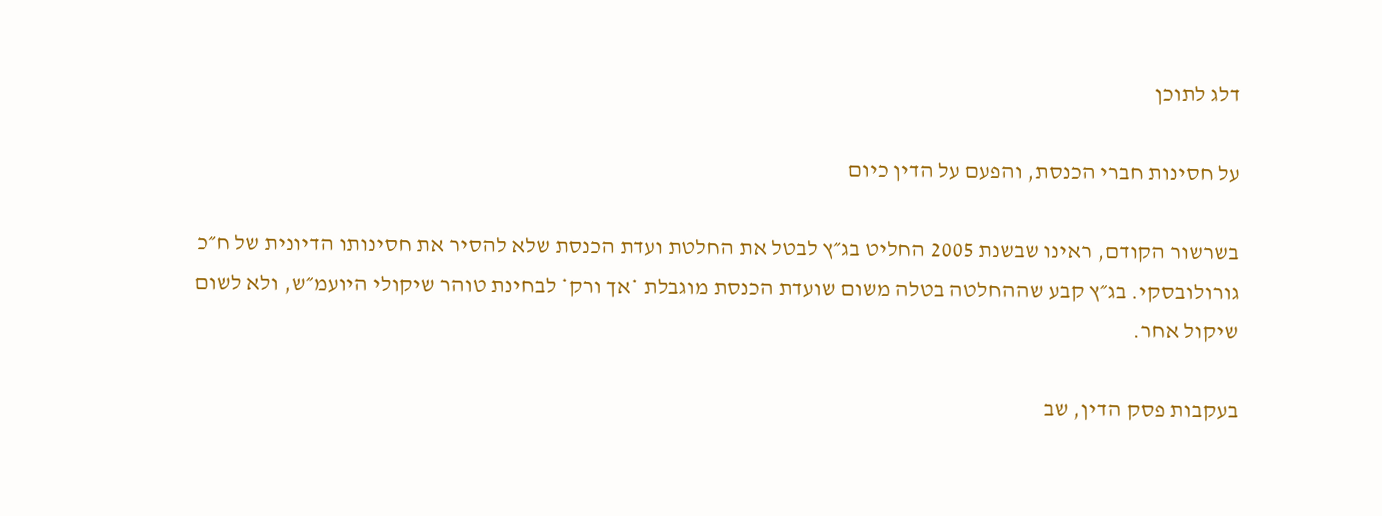דלג לתוכן

על חסינות חברי הכנסת, והפעם על הדין כיום

בשרשור הקודם, ראינו שבשנת 2005 החליט בג״ץ לבטל את החלטת ועדת הכנסת שלא להסיר את חסינותו הדיונית של ח״כ גורולובסקי. בג״ץ קבע שההחלטה בטלה משום שועדת הכנסת מוגבלת *אך ורק* לבחינת טוהר שיקולי היועמ״ש, ולא לשום שיקול אחר.

בעקבות פסק הדין, שב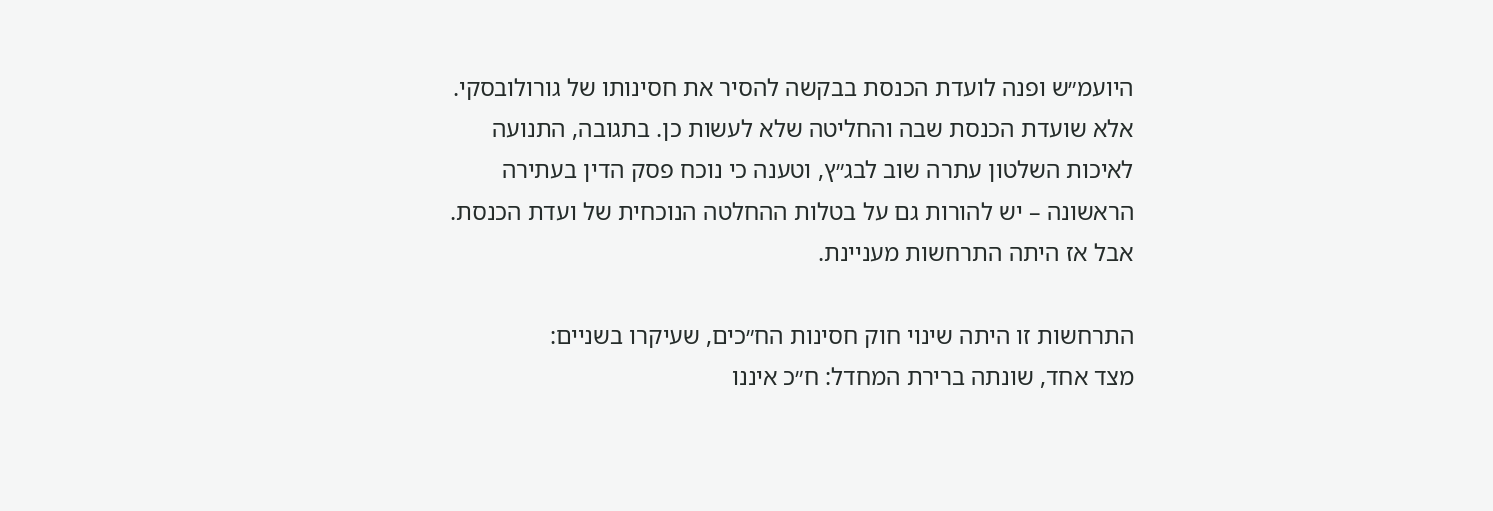היועמ״ש ופנה לועדת הכנסת בבקשה להסיר את חסינותו של גורולובסקי.
אלא שועדת הכנסת שבה והחליטה שלא לעשות כן. בתגובה, התנועה לאיכות השלטון עתרה שוב לבג״ץ, וטענה כי נוכח פסק הדין בעתירה הראשונה – יש להורות גם על בטלות ההחלטה הנוכחית של ועדת הכנסת.
אבל אז היתה התרחשות מעניינת.

התרחשות זו היתה שינוי חוק חסינות הח״כים, שעיקרו בשניים:
מצד אחד, שונתה ברירת המחדל: ח״כ איננו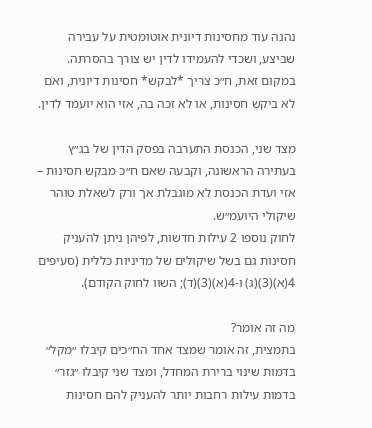נהנה עוד מחסינות דיונית אוטומטית על עבירה שביצע, ושכדי להעמידו לדין יש צורך בהסרתה. במקום זאת, ח״כ צריך *לבקש* חסינות דיונית, ואם לא ביקש חסינות, או לא זכה בה, אזי הוא יועמד לדין.

מצד שני, הכנסת התערבה בפסק הדין של בג״ץ בעתירה הראשונה, וקבעה שאם ח״כ מבקש חסינות – אזי ועדת הכנסת לא מוגבלת אך ורק לשאלת טוהר שיקולי היועמ״ש.
לחוק נוספו 2 עילות חדשות, לפיהן ניתן להעניק חסינות גם בשל שיקולים של מדיניות כללית (סעיפים 4(א)(3)(ג) ו-4(א)(3)(ד); השוו לחוק הקודם).

מה זה אומר?
בתמצית, זה אומר שמצד אחד הח״כים קיבלו ״מקל״ בדמות שינוי ברירת המחדל, ומצד שני קיבלו ״גזר״ בדמות עילות רחבות יותר להעניק להם חסינות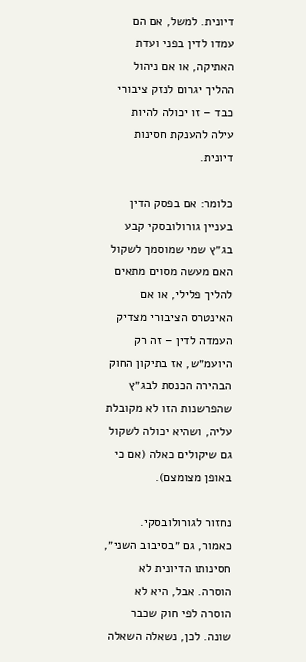דיונית. למשל, אם הם עמדו לדין בפני ועדת האתיקה, או אם ניהול ההליך יגרום לנזק ציבורי כבד – זו יכולה להיות עילה להענקת חסינות דיונית.

כלומר: אם בפסק הדין בעניין גורולובסקי קבע בג״ץ שמי שמוסמך לשקול האם מעשה מסוים מתאים להליך פלילי, או אם האינטרס הציבורי מצדיק העמדה לדין – זה רק היועמ״ש, אז בתיקון החוק הבהירה הכנסת לבג״ץ שהפרשנות הזו לא מקובלת עליה, ושהיא יכולה לשקול גם שיקולים כאלה (אם כי באופן מצומצם).

נחזור לגורולובסקי.
כאמור, גם ״בסיבוב השני״, חסינותו הדיונית לא הוסרה. אבל, היא לא הוסרה לפי חוק שכבר שונה. לכן, נשאלה השאלה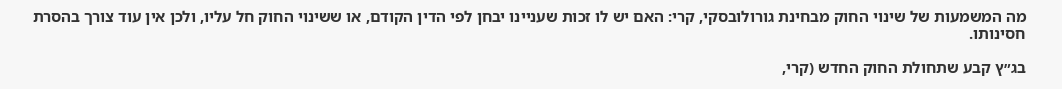מה המשמעות של שינוי החוק מבחינת גורולובסקי, קרי: האם יש לו זכות שעניינו יבחן לפי הדין הקודם, או ששינוי החוק חל עליו, ולכן אין עוד צורך בהסרת חסינותו.

בג״ץ קבע שתחולת החוק החדש (קרי,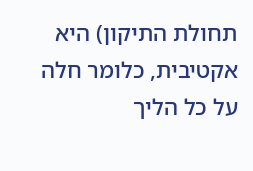תחולת התיקון) היא אקטיבית, כלומר חלה על כל הליך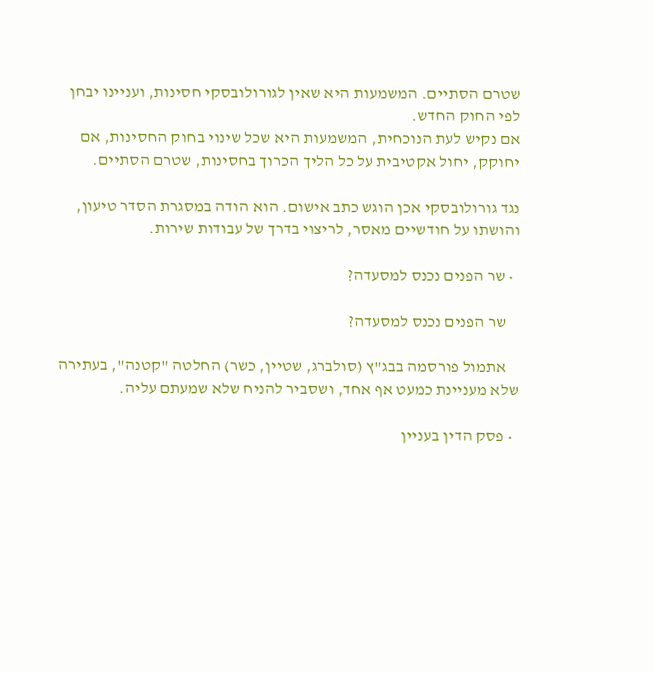שטרם הסתיים. המשמעות היא שאין לגורולובסקי חסינות, ועניינו יבחן לפי החוק החדש.
אם נקיש לעת הנוכחית, המשמעות היא שכל שינוי בחוק החסינות, אם יחוקק, יחול אקטיבית על כל הליך הכרוך בחסינות, שטרם הסתיים.

נגד גורולובסקי אכן הוגש כתב אישום. הוא הודה במסגרת הסדר טיעון, והושתו על חודשיים מאסר, לריצוי בדרך של עבודות שירות.

  • שר הפנים נכנס למסעדה?

    שר הפנים נכנס למסעדה?

    אתמול פורסמה בבג"ץ (סולברג, שטיין, כשר) החלטה "קטנה", בעתירה שלא מעניינת כמעט אף אחד, ושסביר להניח שלא שמעתם עליה.

  • פסק הדין בעניין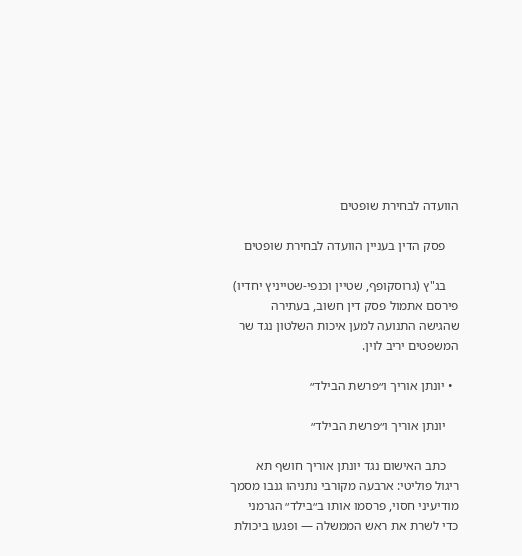הוועדה לבחירת שופטים

    פסק הדין בעניין הוועדה לבחירת שופטים

    בג"ץ (גרוסקופף, שטיין וכנפי-שטייניץ יחדיו) פירסם אתמול פסק דין חשוב, בעתירה שהגישה התנועה למען איכות השלטון נגד שר המשפטים יריב לוין.

  • יונתן אוריך ו״פרשת הבילד״

    יונתן אוריך ו״פרשת הבילד״

    כתב האישום נגד יונתן אוריך חושף תא ריגול פוליטי: ארבעה מקורבי נתניהו גנבו מסמך מודיעיני חסוי, פרסמו אותו ב״בילד״ הגרמני כדי לשרת את ראש הממשלה — ופגעו ביכולת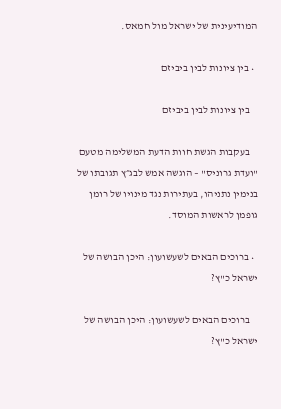המודיעינית של ישראל מול חמאס.

  • בין ציונות לבין ביביזם

    בין ציונות לבין ביביזם

    בעקבות הגשת חוות הדעת המשלימה מטעם "ועדת גרוניס" – הוגשה אמש לבג״ץ תגובתו של בנימין נתניהו, בעתירות נגד מינויו של רומן גופמן לראשות המוסד.

  • ברוכים הבאים לשעשועון: היכן הבושה של ישראל כ"ץ?

    ברוכים הבאים לשעשועון: היכן הבושה של ישראל כ"ץ?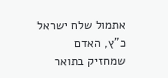אתמול שלח ישראל כ"ץ, האדם שמחזיק בתואר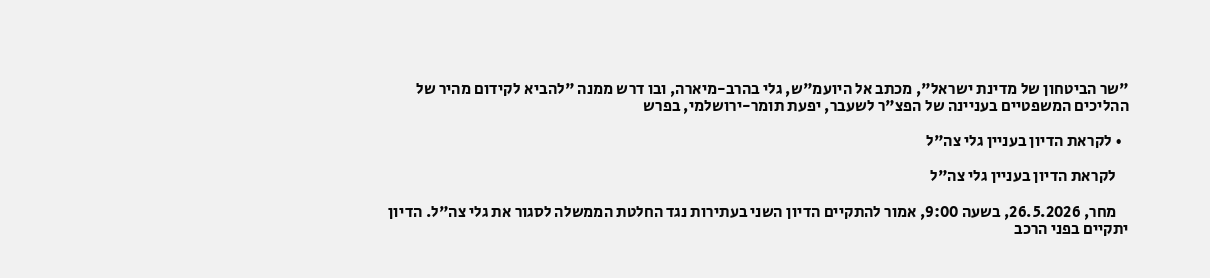"שר הביטחון של מדינת ישראל", מכתב אל היועמ"ש, גלי בהרב-מיארה, ובו דרש ממנה "להביא לקידום מהיר של ההליכים המשפטיים בעניינה של הפצ"ר לשעבר, יפעת תומר-ירושלמי, בפרש

  • לקראת הדיון בעניין גלי צה"ל

    לקראת הדיון בעניין גלי צה"ל

    מחר, 26.5.2026, בשעה 9:00, אמור להתקיים הדיון השני בעתירות נגד החלטת הממשלה לסגור את גלי צה"ל. הדיון יתקיים בפני הרכב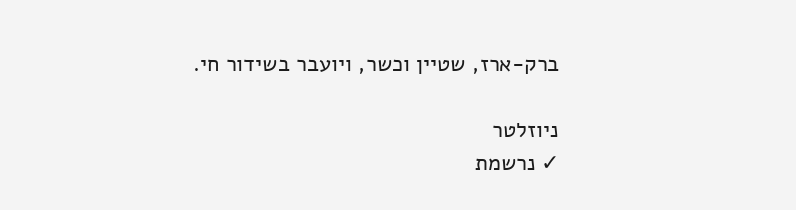ברק-ארז, שטיין וכשר, ויועבר בשידור חי.

ניוזלטר
✓ נרשמת